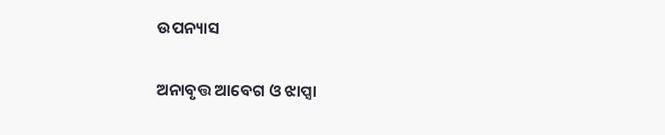ଉପନ୍ୟାସ

ଅନାବୃତ୍ତ ଆବେଗ ଓ ଝାପ୍ସା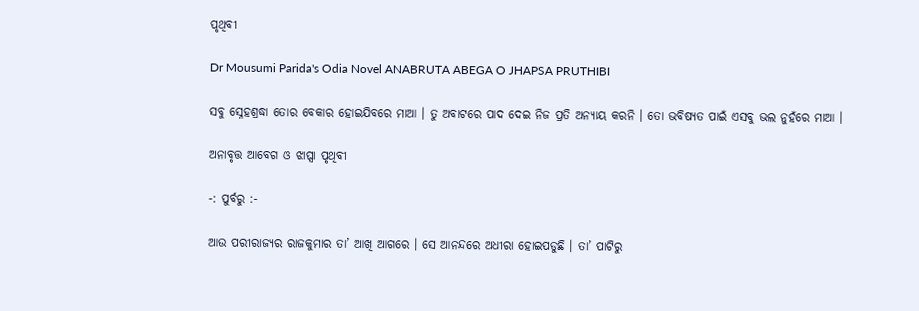ପୃଥିବୀ

Dr Mousumi Parida's Odia Novel ANABRUTA ABEGA O JHAPSA PRUTHIBI

ସବୁ ସ୍ନେହଶ୍ରଦ୍ଧା ତୋର ବେକାର ହୋଇଯିବରେ ମାଆ । ତୁ ଅବାଟରେ ପାଦ ଦେଇ ନିଜ ପ୍ରତି ଅନ୍ୟାୟ କରନି । ତୋ ଭବିଷ୍ୟତ ପାଇଁ ଏସବୁ ଭଲ ନୁହଁରେ ମାଆ ।

ଅନାବୃତ୍ତ ଆବେଗ ଓ ଝାପ୍ସା ପୃଥିବୀ

-: ପୁର୍ବରୁ :-

ଆଉ ପରୀରାଜ୍ୟର ରାଜକୁମାର ତା’ ଆଖି ଆଗରେ । ସେ ଆନନ୍ଦରେ ଅଧୀରା ହୋଇପଡୁଛି । ତା’ ପାଟିରୁ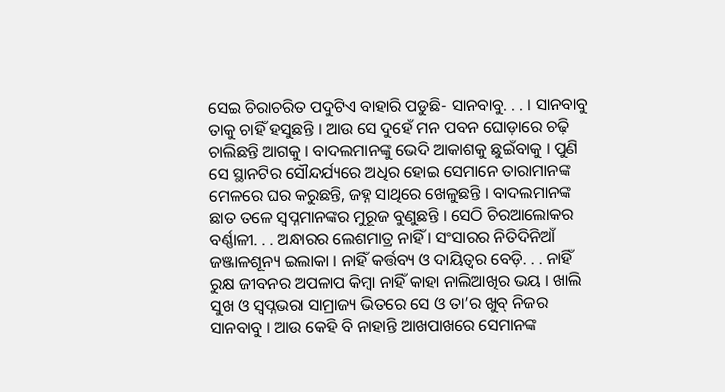ସେଇ ଚିରାଚରିତ ପଦୁଟିଏ ବାହାରି ପଡୁଛି- ସାନବାବୁ. . . । ସାନବାବୁ ତାକୁ ଚାହିଁ ହସୁଛନ୍ତି । ଆଉ ସେ ଦୁହେଁ ମନ ପବନ ଘୋଡ଼ାରେ ଚଢ଼ି ଚାଲିଛନ୍ତି ଆଗକୁ । ବାଦଲମାନଙ୍କୁ ଭେଦି ଆକାଶକୁ ଛୁଇଁବାକୁ । ପୁଣି ସେ ସ୍ଥାନଟିର ସୌନ୍ଦର୍ଯ୍ୟରେ ଅଧିର ହୋଇ ସେମାନେ ତାରାମାନଙ୍କ ମେଳରେ ଘର କରୁଛନ୍ତି, ଜହ୍ନ ସାଥିରେ ଖେଳୁଛନ୍ତି । ବାଦଲମାନଙ୍କ ଛାତ ତଳେ ସ୍ୱପ୍ନମାନଙ୍କର ମୁରୂଜ ବୁଣୁଛନ୍ତି । ସେଠି ଚିରଆଲୋକର ବର୍ଣ୍ଣାଳୀ. . . ଅନ୍ଧାରର ଲେଶମାତ୍ର ନାହିଁ । ସଂସାରର ନିତିଦିନିଆଁ ଜଞ୍ଜାଳଶୂନ୍ୟ ଇଲାକା । ନାହିଁ କର୍ତ୍ତବ୍ୟ ଓ ଦାୟିତ୍ୱର ବେଡ଼ି. . . ନାହିଁ ରୁକ୍ଷ ଜୀବନର ଅପଳାପ କିମ୍ୱା ନାହିଁ କାହା ନାଲିଆଖିର ଭୟ । ଖାଲି ସୁଖ ଓ ସ୍ୱପ୍ନଭରା ସାମ୍ରାଜ୍ୟ ଭିତରେ ସେ ଓ ତା’ର ଖୁବ୍ ନିଜର ସାନବାବୁ । ଆଉ କେହି ବି ନାହାନ୍ତି ଆଖପାଖରେ ସେମାନଙ୍କ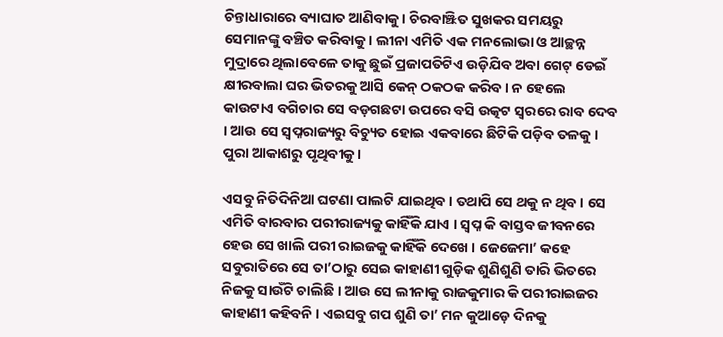ଚିନ୍ତାଧାରାରେ ବ୍ୟାଘାତ ଆଣିବାକୁ । ଚିରବାଞ୍ଝିତ ସୁଖକର ସମୟରୁ ସେମାନଙ୍କୁ ବଞ୍ଚିତ କରିବାକୁ । ଲୀନା ଏମିତି ଏକ ମନଲୋଭା ଓ ଆଚ୍ଛନ୍ନ ମୁଦ୍ରାରେ ଥିଲାବେଳେ ତାକୁ ଛୁଇଁ ପ୍ରଜାପତିଟିଏ ଉଡ଼ିଯିବ ଅବା ଗେଟ୍ ଡେଇଁ କ୍ଷୀରବାଲା ଘର ଭିତରକୁ ଆସି କେନ୍ ଠକଠକ କରିବ । ନ ହେଲେ କାଉଟାଏ ବଗିଚାର ସେ ବଡ଼ଗଛଟା ଉପରେ ବସି ଉତ୍କଟ ସ୍ୱରରେ ରାବ ଦେବ । ଆଉ ସେ ସ୍ୱପ୍ନରାଜ୍ୟରୁ ବିଚ୍ୟୁତ ହୋଇ ଏକବାରେ ଛିଟିକି ପଡ଼ିବ ତଳକୁ । ପୁରା ଆକାଶରୁ ପୃଥିବୀକୁ ।

ଏସବୁ ନିତିଦିନିଆ ଘଟଣା ପାଲଟି ଯାଇଥିବ । ତଥାପି ସେ ଥକୁ ନ ଥିବ । ସେ ଏମିତି ବାରବାର ପରୀରାଜ୍ୟକୁ କାହିଁକି ଯାଏ । ସ୍ୱପ୍ନ କି ବାସ୍ତବ ଜୀବନରେ ହେଉ ସେ ଖାଲି ପରୀ ରାଇଜକୁ କାହିଁକି ଦେଖେ । ଜେଜେମା’ କହେ ସବୁରାତିରେ ସେ ତା’ଠାରୁ ସେଇ କାହାଣୀ ଗୁଡ଼ିକ ଶୁଣିଶୁଣି ତାରି ଭିତରେ ନିଜକୁ ସାଉଁଟି ଚାଲିଛି । ଆଉ ସେ ଲୀନାକୁ ରାଜକୁମାର କି ପରୀରାଇଜର କାହାଣୀ କହିବନି । ଏଇସବୁ ଗପ ଶୁଣି ତା’ ମନ କୁଆଡ଼େ ଦିନକୁ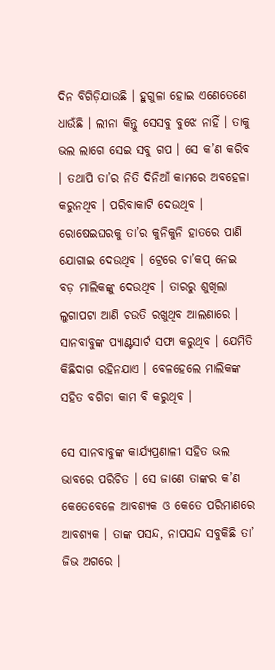ଦିନ ବିଗିଡ଼ିଯାଉଛି । ହୁଗୁଳା ହୋଇ ଏଣେତେଣେ ଧାଉଁଛି । ଲୀନା କିନ୍ତୁ ସେସବୁ ବୁଝେ ନାହିଁ । ତାକୁ ଭଲ ଲାଗେ ସେଇ ସବୁ ଗପ । ସେ କ’ଣ କରିବ । ତଥାପି ତା’ର ନିତି ଦିନିଆଁ କାମରେ ଅବହେଳା କରୁନଥିବ । ପରିବାକାଟି ଦେଉଥିବ । ରୋଷେଇଘରକୁ ତା’ର କୁନିକୁନି ହାତରେ ପାଣି ଯୋଗାଇ ଦେଉଥିବ । ଟ୍ରେରେ ଚା’କପ୍ ନେଇ ବଡ଼ ମାଲିକଙ୍କୁ ଦେଉଥିବ । ତାରରୁ ଶୁଖିଲା ଲୁଗାପଟା ଆଣି ଚଉତି ରଖୁଥିବ ଆଲଣାରେ । ସାନବାବୁଙ୍କ ପ୍ୟାଣ୍ଟସାର୍ଟ ସଫା କରୁଥିବ । ଯେମିତି କିଛିଦାଗ ରହିନଯାଏ । ବେଳହେଲେ ମାଲିକଙ୍କ ସହିତ ବଗିଚା କାମ ବି କରୁଥିବ ।

ସେ ସାନବାବୁଙ୍କ କାର୍ଯ୍ୟପ୍ରଣାଳୀ ସହିତ ଭଲ ଭାବରେ ପରିଚିତ । ସେ ଜାଣେ ତାଙ୍କର କ’ଣ କେତେବେଳେ ଆବଶ୍ୟକ ଓ କେତେ ପରିମାଣରେ ଆବଶ୍ୟକ । ତାଙ୍କ ପସନ୍ଦ, ନାପସନ୍ଦ ସବୁକିଛି ତା’ ଜିଭ ଅଗରେ ।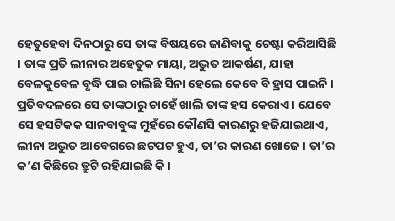ହେତୁହେବା ଦିନଠାରୁ ସେ ତାଙ୍କ ବିଷୟରେ ଜାଣିବାକୁ ଚେଷ୍ଟା କରିଆସିଛି । ତାଙ୍କ ପ୍ରତି ଲୀନାର ଅହେତୁକ ମାୟା, ଅଦ୍ଭୁତ ଆକର୍ଷଣ, ଯାହା ବେଳକୁବେଳ ବୃଦ୍ଧି ପାଇ ଚାଲିଛି ସିନା ହେଲେ କେବେ ବି ହ୍ରାସ ପାଇନି । ପ୍ରତିବଦଳରେ ସେ ତାଙ୍କଠାରୁ ଚାହେଁ ଖାଲି ତାଙ୍କ ହସ କେରାଏ । ଯେବେ ସେ ହସଟିକକ ସାନବାବୁଙ୍କ ମୁହଁରେ କୌଣସି କାରଣରୁ ହଜିଯାଇଥାଏ, ଲୀନା ଅଦ୍ଭୁତ ଆବେଗରେ ଛଟପଟ ହୁଏ, ତା’ର କାରଣ ଖୋଜେ । ତା’ର କ’ଣ କିଛିରେ ତ୍ରୁଟି ରହିଯାଇଛି କି ।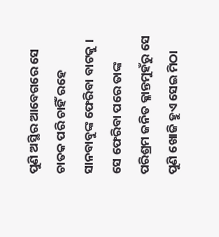ପୁଣି ଅସ୍ଥିର ଆବେଗରେ ସେ ଚାତକ ପରି ଚାହିଁ ରହେ ସାନବାବୁଙ୍କ ଫେରିବା ବାଟକୁ । ସେ ଫେରିବା ପରେ ତାଙ୍କ ପରିଶ୍ରମ ଜନିତ କ୍ଳାନ୍ତମୁହଁରୁ ସେ ପୁଣି ଖୋଜି ହୁଏ ସେଇ ମିଠା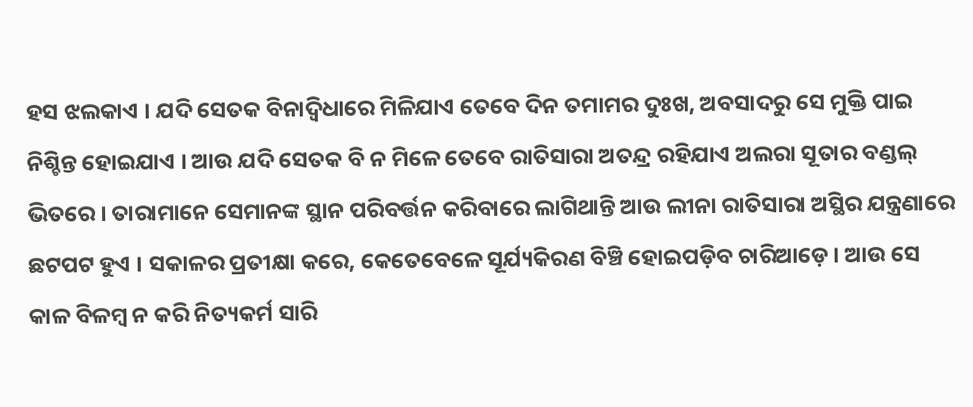ହସ ଝଲକାଏ । ଯଦି ସେତକ ବିନାଦ୍ୱିଧାରେ ମିଳିଯାଏ ତେବେ ଦିନ ତମାମର ଦୁଃଖ, ଅବସାଦରୁ ସେ ମୁକ୍ତି ପାଇ ନିଶ୍ଚିନ୍ତ ହୋଇଯାଏ । ଆଉ ଯଦି ସେତକ ବି ନ ମିଳେ ତେବେ ରାତିସାରା ଅତନ୍ଦ୍ର ରହିଯାଏ ଅଲରା ସୂତାର ବଣ୍ଡଲ୍ ଭିତରେ । ତାରାମାନେ ସେମାନଙ୍କ ସ୍ଥାନ ପରିବର୍ତ୍ତନ କରିବାରେ ଲାଗିଥାନ୍ତି ଆଉ ଲୀନା ରାତିସାରା ଅସ୍ଥିର ଯନ୍ତ୍ରଣାରେ ଛଟପଟ ହୁଏ । ସକାଳର ପ୍ରତୀକ୍ଷା କରେ, କେତେବେଳେ ସୂର୍ଯ୍ୟକିରଣ ବିଞ୍ଚି ହୋଇପଡ଼ିବ ଚାରିଆଡ଼େ । ଆଉ ସେ କାଳ ବିଳମ୍ୱ ନ କରି ନିତ୍ୟକର୍ମ ସାରି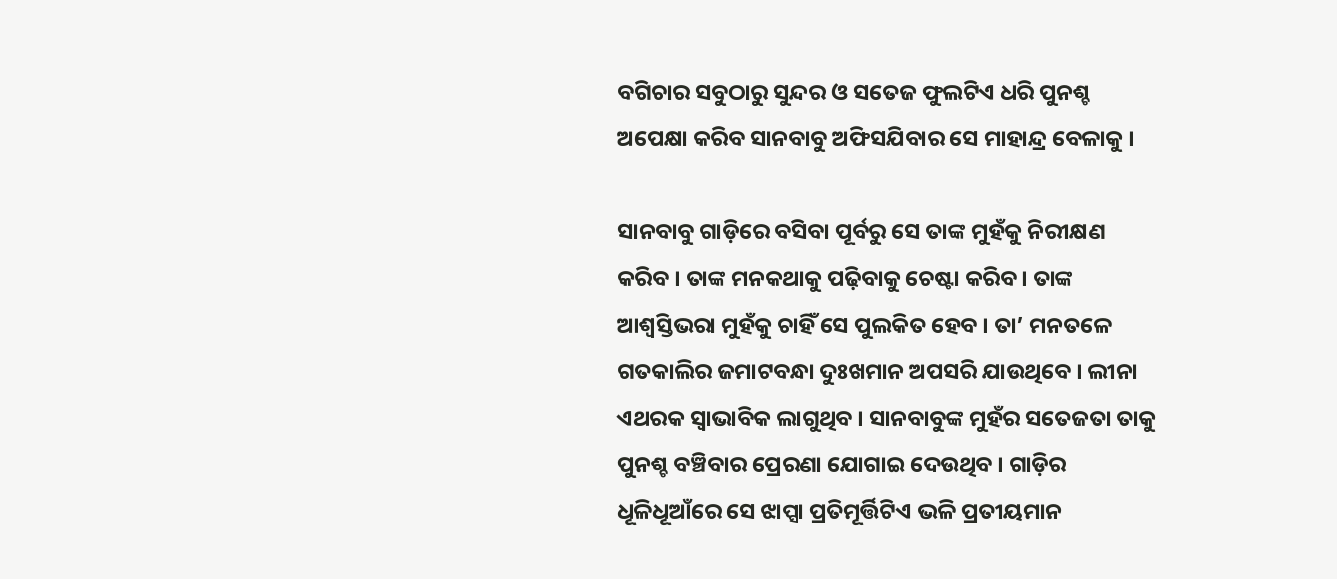ବଗିଚାର ସବୁଠାରୁ ସୁନ୍ଦର ଓ ସତେଜ ଫୁଲଟିଏ ଧରି ପୁନଶ୍ଚ ଅପେକ୍ଷା କରିବ ସାନବାବୁ ଅଫିସଯିବାର ସେ ମାହାନ୍ଦ୍ର ବେଳାକୁ ।

ସାନବାବୁ ଗାଡ଼ିରେ ବସିବା ପୂର୍ବରୁ ସେ ତାଙ୍କ ମୁହଁକୁ ନିରୀକ୍ଷଣ କରିବ । ତାଙ୍କ ମନକଥାକୁ ପଢ଼ିବାକୁ ଚେଷ୍ଟା କରିବ । ତାଙ୍କ ଆଶ୍ୱସ୍ତିଭରା ମୁହଁକୁ ଚାହିଁ ସେ ପୁଲକିତ ହେବ । ତା’ ମନତଳେ ଗତକାଲିର ଜମାଟବନ୍ଧା ଦୁଃଖମାନ ଅପସରି ଯାଉଥିବେ । ଲୀନା ଏଥରକ ସ୍ୱାଭାବିକ ଲାଗୁଥିବ । ସାନବାବୁଙ୍କ ମୁହଁର ସତେଜତା ତାକୁ ପୁନଶ୍ଚ ବଞ୍ଚିବାର ପ୍ରେରଣା ଯୋଗାଇ ଦେଉଥିବ । ଗାଡ଼ିର ଧୂଳିଧୂଆଁରେ ସେ ଝାପ୍ସା ପ୍ରତିମୂର୍ତ୍ତିଟିଏ ଭଳି ପ୍ରତୀୟମାନ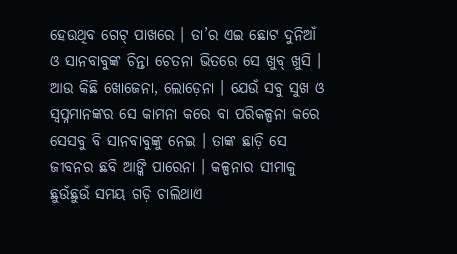ହେଉଥିବ ଗେଟ୍ ପାଖରେ । ତା’ର ଏଇ ଛୋଟ ଦୁନିଆଁ ଓ ସାନବାବୁଙ୍କ ଚିନ୍ତା ଚେତନା ଭିତରେ ସେ ଖୁବ୍ ଖୁସି । ଆଉ କିଛି ଖୋଜେନା, ଲୋଡ଼େନା । ଯେଉଁ ସବୁ ସୁଖ ଓ ସ୍ୱପ୍ନମାନଙ୍କର ସେ କାମନା କରେ ବା ପରିକଳ୍ପନା କରେ ସେସବୁ ବି ସାନବାବୁଙ୍କୁ ନେଇ । ତାଙ୍କ ଛାଡ଼ି ସେ ଜୀବନର ଛବି ଆଙ୍କି ପାରେନା । କଳ୍ପନାର ସୀମାକୁ ଛୁଉଁଛୁଉଁ ସମୟ ଗଡ଼ି ଚାଲିଥାଏ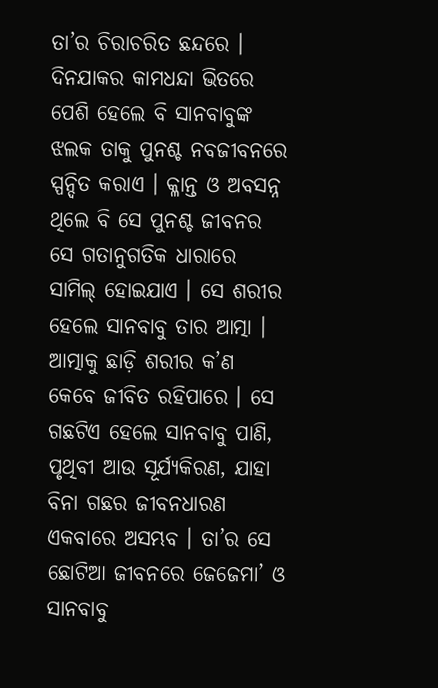ତା’ର ଚିରାଚରିତ ଛନ୍ଦରେ । ଦିନଯାକର କାମଧନ୍ଦା ଭିତରେ ପେଶି ହେଲେ ବି ସାନବାବୁଙ୍କ ଝଲକ ତାକୁ ପୁନଶ୍ଚ ନବଜୀବନରେ ସ୍ପନ୍ଦିତ କରାଏ । କ୍ଳାନ୍ତ ଓ ଅବସନ୍ନ ଥିଲେ ବି ସେ ପୁନଶ୍ଚ ଜୀବନର ସେ ଗତାନୁଗତିକ ଧାରାରେ ସାମିଲ୍ ହୋଇଯାଏ । ସେ ଶରୀର ହେଲେ ସାନବାବୁ ତାର ଆତ୍ମା । ଆତ୍ମାକୁ ଛାଡ଼ି ଶରୀର କ’ଣ କେବେ ଜୀବିତ ରହିପାରେ । ସେ ଗଛଟିଏ ହେଲେ ସାନବାବୁ ପାଣି, ପୃଥିବୀ ଆଉ ସୂର୍ଯ୍ୟକିରଣ, ଯାହା ବିନା ଗଛର ଜୀବନଧାରଣ ଏକବାରେ ଅସମ୍ଭବ । ତା’ର ସେ ଛୋଟିଆ ଜୀବନରେ ଜେଜେମା’ ଓ ସାନବାବୁ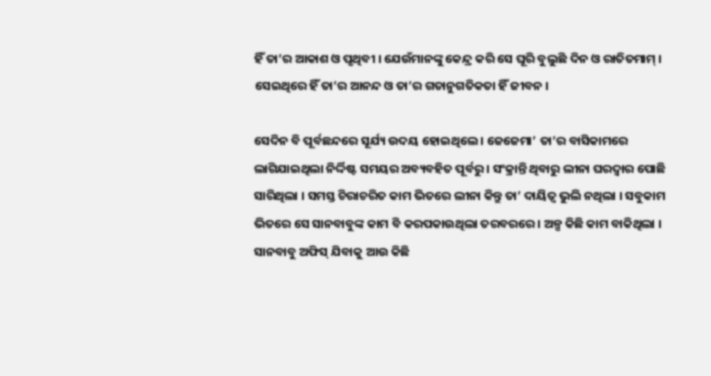ହିଁ ତା’ର ଆକାଶ ଓ ପୃଥିବୀ । ଯେଉଁମାନଙ୍କୁ କେନ୍ଦ୍ର କରି ସେ ଘୂରି ବୁଲୁଛି ଦିନ ଓ ରାତିତମାମ୍ । ସେଇଥିରେ ହିଁ ତା’ର ଆନନ୍ଦ ଓ ତା’ର ଗତାନୁଗତିକତା ହିଁ ଜୀବନ ।

ସେଦିନ ବି ପୂର୍ବଛନ୍ଦରେ ସୂର୍ଯ୍ୟ ଉଦୟ ହୋଇଥିଲେ । ଜେଜେମା’ ତା’ର ବାସିକାମରେ ଲାଗିଯାଇଥିଲା ନିର୍ଦ୍ଦିଷ୍ଟ ସମୟର ଅବ୍ୟବହିତ ପୂର୍ବରୁ । ସଂକ୍ରାନ୍ତି ଥିବାରୁ ଲୀନା ଘରଦ୍ୱାର ପୋଛି ସାରିଥିଲା । ସମସ୍ତ ଚିରାଚରିତ କାମ ଭିତରେ ଲୀନା କିନ୍ତୁ ତା’ ଦାୟିତ୍ୱ ଭୁଲି ନଥିଲା । ସବୁକାମ ଭିତରେ ସେ ସାନବାବୁଙ୍କ କାମ ବି କରପକାଉଥିଲା ତରବରରେ । ଅଳ୍ପ କିଛି କାମ ବାକିଥିଲା । ସାନବାବୁ ଅଫିସ୍ ଯିବାକୁ ଆଉ କିଛି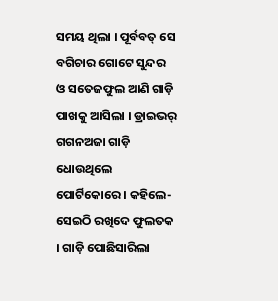ସମୟ ଥିଲା । ପୂର୍ବବତ୍ ସେ ବଗିଚାର ଗୋଟେ ସୁନ୍ଦର ଓ ସତେଜଫୁଲ ଆଣି ଗାଡ଼ି ପାଖକୁ ଆସିଲା । ଡ୍ରାଇଭର୍ ଗଗନଅଜା ଗାଡ଼ି ଧୋଉଥିଲେ ପୋର୍ଟିକୋରେ । କହିଲେ-ସେଇଠି ରଖିଦେ ଫୁଲତକ । ଗାଡ଼ି ପୋଛିସାରିଲା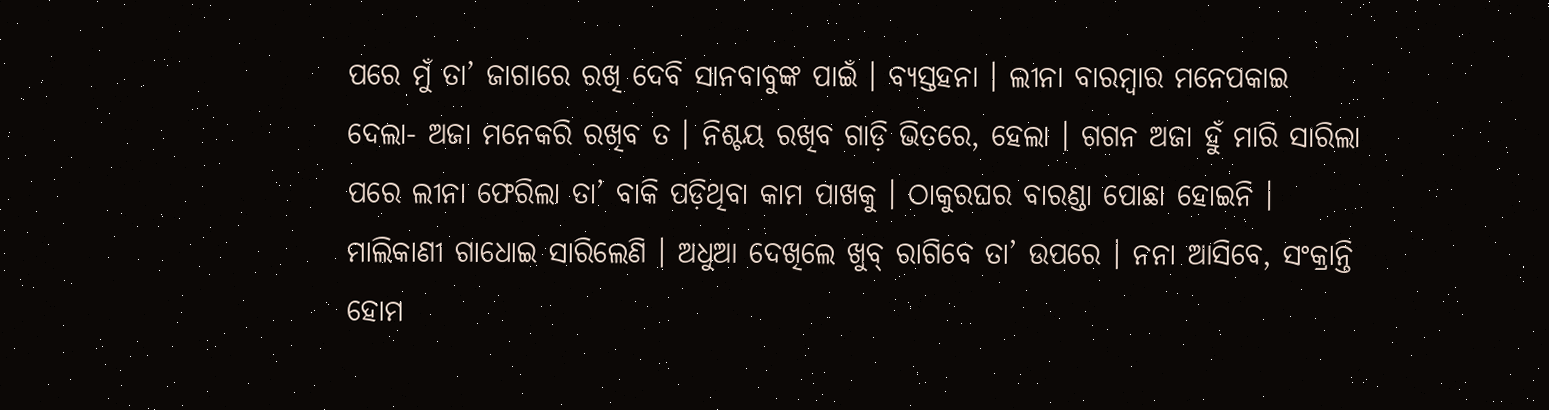ପରେ ମୁଁ ତା’ ଜାଗାରେ ରଖି ଦେବି ସାନବାବୁଙ୍କ ପାଇଁ । ବ୍ୟସ୍ତହନା । ଲୀନା ବାରମ୍ୱାର ମନେପକାଇ ଦେଲା- ଅଜା ମନେକରି ରଖିବ ତ । ନିଶ୍ଚୟ ରଖିବ ଗାଡ଼ି ଭିତରେ, ହେଲା । ଗଗନ ଅଜା ହୁଁ ମାରି ସାରିଲା ପରେ ଲୀନା ଫେରିଲା ତା’ ବାକି ପଡ଼ିଥିବା କାମ ପାଖକୁ । ଠାକୁରଘର ବାରଣ୍ଡା ପୋଛା ହୋଇନି । ମାଲିକାଣୀ ଗାଧୋଇ ସାରିଲେଣି । ଅଧୁଆ ଦେଖିଲେ ଖୁବ୍ ରାଗିବେ ତା’ ଉପରେ । ନନା ଆସିବେ, ସଂକ୍ରାନ୍ତି ହୋମ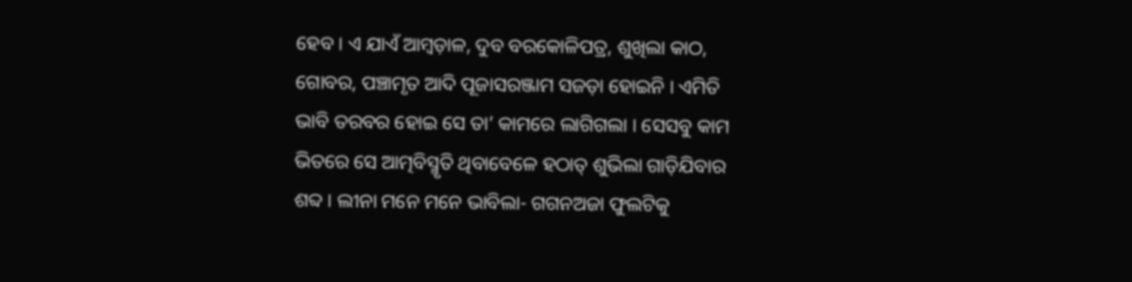ହେବ । ଏ ଯାଏଁ ଆମ୍ୱଡ଼ାଳ, ଦୁବ ବରକୋଳିପତ୍ର, ଶୁଖିଲା କାଠ, ଗୋବର, ପଞ୍ଚାମୃତ ଆଦି ପୂଜାସରଞ୍ଜାମ ସଜଡ଼ା ହୋଇନି । ଏମିତି ଭାବି ତରବର ହୋଇ ସେ ତା’ କାମରେ ଲାଗିଗଲା । ସେସବୁ କାମ ଭିତରେ ସେ ଆତ୍ମବିସ୍ମୃତି ଥିବାବେଳେ ହଠାତ୍ ଶୁଭିଲା ଗାଡ଼ିଯିବାର ଶବ୍ଦ । ଲୀନା ମନେ ମନେ ଭାବିଲା- ଗଗନଅଜା ଫୁଲଟିକୁ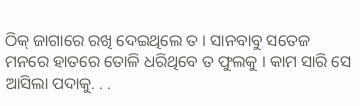ଠିକ୍ ଜାଗାରେ ରଖି ଦେଇଥିଲେ ତ । ସାନବାବୁ ସତେଜ ମନରେ ହାତରେ ତୋଳି ଧରିଥିବେ ତ ଫୁଲକୁ । କାମ ସାରି ସେ ଆସିଲା ପଦାକୁ. . .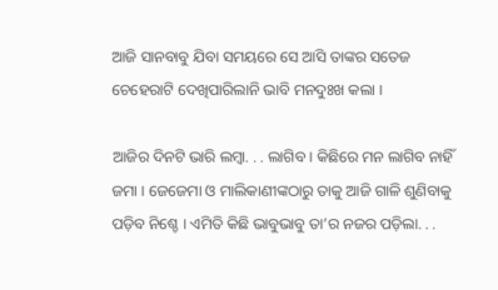ଆଜି ସାନବାବୁ ଯିବା ସମୟରେ ସେ ଆସି ତାଙ୍କର ସତେଜ ଚେହେରାଟି ଦେଖିପାରିଲାନି ଭାବି ମନଦୁଃଖ କଲା ।

ଆଜିର ଦିନଟି ଭାରି ଲମ୍ୱା. . . ଲାଗିବ । କିଛିରେ ମନ ଲାଗିବ ନାହିଁ ଜମା । ଜେଜେମା ଓ ମାଲିକାଣୀଙ୍କଠାରୁ ତାକୁ ଆଜି ଗାଳି ଶୁଣିବାକୁ ପଡ଼ିବ ନିଶ୍ଚେ । ଏମିତି କିଛି ଭାବୁଭାବୁ ତା’ର ନଜର ପଡ଼ିଲା. . .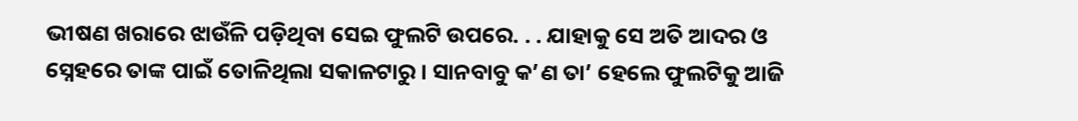ଭୀଷଣ ଖରାରେ ଝାଉଁଳି ପଡ଼ିଥିବା ସେଇ ଫୁଲଟି ଉପରେ. . . ଯାହାକୁ ସେ ଅତି ଆଦର ଓ ସ୍ନେହରେ ତାଙ୍କ ପାଇଁ ତୋଳିଥିଲା ସକାଳଟାରୁ । ସାନବାବୁ କ’ଣ ତା’ ହେଲେ ଫୁଲଟିକୁ ଆଜି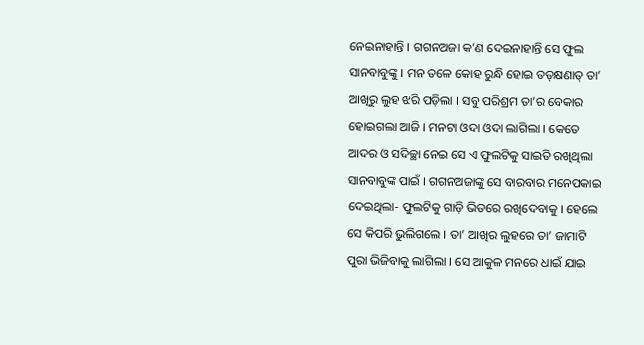ନେଇନାହାନ୍ତି । ଗଗନଅଜା କ’ଣ ଦେଇନାହାନ୍ତି ସେ ଫୁଲ ସାନବାବୁଙ୍କୁ । ମନ ତଳେ କୋହ ରୁନ୍ଧି ହୋଇ ତତ୍‌କ୍ଷଣାତ୍ ତା’ ଆଖିରୁ ଲୁହ ଝରି ପଡ଼ିଲା । ସବୁ ପରିଶ୍ରମ ତା’ର ବେକାର ହୋଇଗଲା ଆଜି । ମନଟା ଓଦା ଓଦା ଲାଗିଲା । କେତେ ଆଦର ଓ ସଦିଚ୍ଛା ନେଇ ସେ ଏ ଫୁଲଟିକୁ ସାଇତି ରଖିଥିଲା ସାନବାବୁଙ୍କ ପାଇଁ । ଗଗନଅଜାଙ୍କୁ ସେ ବାରବାର ମନେପକାଇ ଦେଇଥିଲା- ଫୁଲଟିକୁ ଗାଡ଼ି ଭିତରେ ରଖିଦେବାକୁ । ହେଲେ ସେ କିପରି ଭୁଲିଗଲେ । ତା’ ଆଖିର ଲୁହରେ ତା’ ଜାମାଟି ପୁରା ଭିଜିବାକୁ ଲାଗିଲା । ସେ ଆକୁଳ ମନରେ ଧାଇଁ ଯାଇ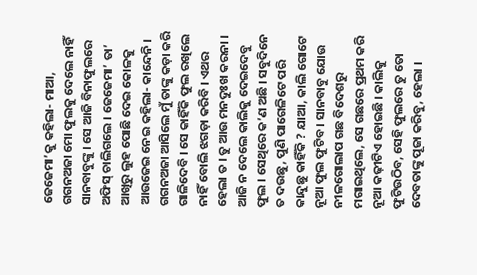ଜେଜେମା’କୁ କହିଲା- ମାଆ, ଗଗନଅଜା ମୋ ଫୁଲକୁ ଦେଲେ ନାହିଁ ସାନବାବୁଙ୍କୁ । ସେ ଆଜି ବିନାଫୁଲରେ ଅଫିସ୍ ଚାଲିଗଲେ । ଜେଜେମା’ ତା’ ଆଖିରୁ ଲୁହ ପୋଛି ଦେଇ କୋଳକୁ ଆଉଜେଇ ନେଇ କହିଲା- କାନ୍ଦେନି । ଗଗନଅଜା ଆସିଲେ ମୁଁ ତାଙ୍କୁ କଡ଼ା କରି ଗାଳିଦେବି । ସେ କାହିଁକି ଫୁଲ ରଖିଲେ ନାହିଁ ବୋଲି ଝଗଡ଼ା କରିବି । ଏଥର ହେଲା ତ । ତୁ ଆଉ ମନଦୁଃଖ କରନା । ଆଜି ନ ଦେଲେ କାଲିକୁ ଦେଇଦେବୁ ଫୁଲ । ସେଥିରେ କ’ଣ ଅଛି । ସବୁଦିନେ ତ ଦଉଛୁ, ପୁଣି ପାଗେଳିଟେ ପରି କାନ୍ଦୁଛୁ କାହିଁକି ? ଯାଆ, କାଲି ଗୋଟେ ନୂଆ ଫୁଲ ଫୁଟିବ । ସାନବାବୁ ଯୋଉ ନୀଳଗୋଲାପ ଗଛ ବିଦେଶରୁ ମଗାଇଥିଲେ, ସେ ଗଛରେ ପ୍ରଥମ କରି ନୂଆ କଢ଼ୀଟିଏ ହୋଇଛି । କାଲିକୁ ଫୁଟିଉଠିବ, ସେହି ଫୁଲରେ ତୁ ତୋ ଦେବତାଙ୍କୁ ପୂଜା କରିବୁ, ହେଲା ।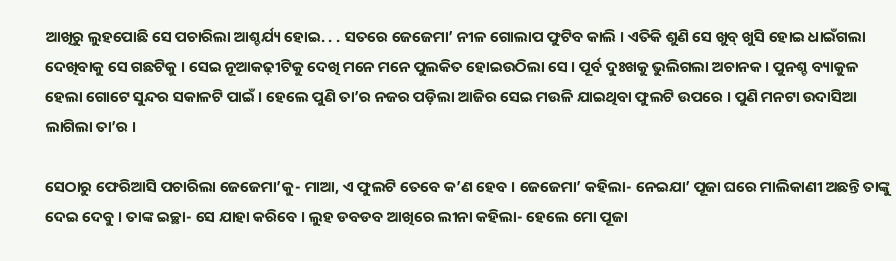ଆଖିରୁ ଲୁହପୋଛି ସେ ପଚାରିଲା ଆଶ୍ଚର୍ଯ୍ୟ ହୋଇ. . . ସତରେ ଜେଜେମା’ ନୀଳ ଗୋଲାପ ଫୁଟିବ କାଲି । ଏତିକି ଶୁଣି ସେ ଖୁବ୍ ଖୁସି ହୋଇ ଧାଇଁଗଲା ଦେଖିବାକୁ ସେ ଗଛଟିକୁ । ସେଇ ନୂଆକଢ଼ୀଟିକୁ ଦେଖି ମନେ ମନେ ପୁଲକିତ ହୋଇଉଠିଲା ସେ । ପୂର୍ବ ଦୁଃଖକୁ ଭୁଲିଗଲା ଅଚାନକ । ପୁନଶ୍ଚ ବ୍ୟାକୁଳ ହେଲା ଗୋଟେ ସୁନ୍ଦର ସକାଳଟି ପାଇଁ । ହେଲେ ପୁଣି ତା’ର ନଜର ପଡ଼ିଲା ଆଜିର ସେଇ ମଉଳି ଯାଇଥିବା ଫୁଲଟି ଉପରେ । ପୁଣି ମନଟା ଉଦାସିଆ ଲାଗିଲା ତା’ର ।

ସେଠାରୁ ଫେରିଆସି ପଚାରିଲା ଜେଜେମା’କୁ- ମାଆ, ଏ ଫୁଲଟି ତେବେ କ’ଣ ହେବ । ଜେଜେମା’ କହିଲା- ନେଇଯା’ ପୂଜା ଘରେ ମାଲିକାଣୀ ଅଛନ୍ତି ତାଙ୍କୁ ଦେଇ ଦେବୁ । ତାଙ୍କ ଇଚ୍ଛା- ସେ ଯାହା କରିବେ । ଲୁହ ଡବଡବ ଆଖିରେ ଲୀନା କହିଲା- ହେଲେ ମୋ ପୂଜା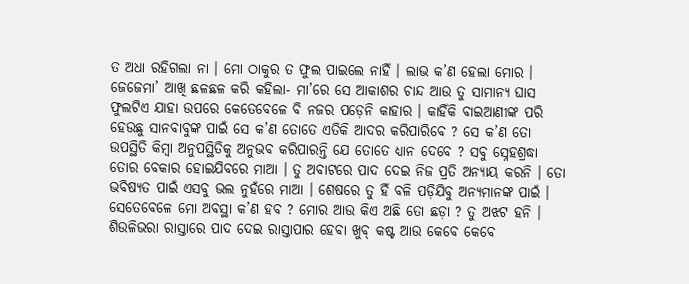ତ ଅଧା ରହିଗଲା ନା । ମୋ ଠାକୁର ତ ଫୁଲ ପାଇଲେ ନାହିଁ । ଲାଭ କ’ଣ ହେଲା ମୋର । ଜେଜେମା’ ଆଖି ଛଳଛଳ କରି କହିଲା- ମା’ରେ ସେ ଆକାଶର ଚାନ୍ଦ ଆଉ ତୁ ସାମାନ୍ୟ ଘାସ ଫୁଲଟିଏ ଯାହା ଉପରେ କେତେବେଳେ ବି ନଜର ପଡ଼େନି କାହାର । କାହିଁକି ବାଇଆଣୀଙ୍କ ପରି ହେଉଛୁ ସାନବାବୁଙ୍କ ପାଇଁ ସେ କ’ଣ ତୋତେ ଏତିକି ଆଦର କରିପାରିବେ ? ସେ କ’ଣ ତୋ ଉପସ୍ଥିତି କିମ୍ୱା ଅନୁପସ୍ଥିତିକୁ ଅନୁଭବ କରିପାରନ୍ତି ଯେ ତୋତେ ଧ୍ୟାନ ଦେବେ ? ସବୁ ସ୍ନେହଶ୍ରଦ୍ଧା ତୋର ବେକାର ହୋଇଯିବରେ ମାଆ । ତୁ ଅବାଟରେ ପାଦ ଦେଇ ନିଜ ପ୍ରତି ଅନ୍ୟାୟ କରନି । ତୋ ଭବିଷ୍ୟତ ପାଇଁ ଏସବୁ ଭଲ ନୁହଁରେ ମାଆ । ଶେଷରେ ତୁ ହିଁ ବଳି ପଡ଼ିଯିବୁ ଅନ୍ୟମାନଙ୍କ ପାଇଁ । ସେତେବେଳେ ମୋ ଅବସ୍ଥା କ’ଣ ହବ ? ମୋର ଆଉ କିଏ ଅଛି ତୋ ଛଡ଼ା ? ତୁ ଅଝଟ ହନି । ଶିଉଳିଭରା ରାସ୍ତାରେ ପାଦ ଦେଇ ରାସ୍ତାପାର ହେବା ଖୁବ୍ କଷ୍ଟ ଆଉ କେବେ କେବେ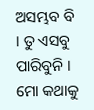ଅସମ୍ଭବ ବି । ତୁ ଏସବୁ ପାରିବୁନି । ମୋ କଥାକୁ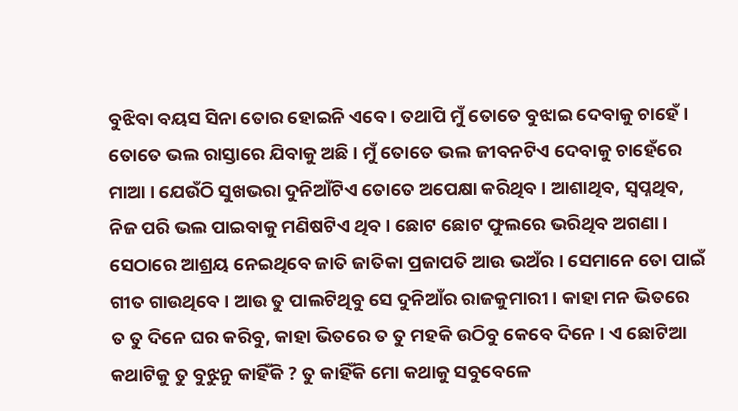ବୁଝିବା ବୟସ ସିନା ତୋର ହୋଇନି ଏବେ । ତଥାପି ମୁଁ ତୋତେ ବୁଝାଇ ଦେବାକୁ ଚାହେଁ । ତୋତେ ଭଲ ରାସ୍ତାରେ ଯିବାକୁ ଅଛି । ମୁଁ ତୋତେ ଭଲ ଜୀବନଟିଏ ଦେବାକୁ ଚାହେଁରେ ମାଆ । ଯେଉଁଠି ସୁଖଭରା ଦୁନିଆଁଟିଏ ତୋତେ ଅପେକ୍ଷା କରିଥିବ । ଆଶାଥିବ, ସ୍ୱପ୍ନଥିବ, ନିଜ ପରି ଭଲ ପାଇବାକୁ ମଣିଷଟିଏ ଥିବ । ଛୋଟ ଛୋଟ ଫୁଲରେ ଭରିଥିବ ଅଗଣା । ସେଠାରେ ଆଶ୍ରୟ ନେଇଥିବେ ଜାତି ଜାତିକା ପ୍ରଜାପତି ଆଉ ଭଅଁର । ସେମାନେ ତୋ ପାଇଁ ଗୀତ ଗାଉଥିବେ । ଆଉ ତୁ ପାଲଟିଥିବୁ ସେ ଦୁନିଆଁର ରାଜକୁମାରୀ । କାହା ମନ ଭିତରେ ତ ତୁ ଦିନେ ଘର କରିବୁ, କାହା ଭିତରେ ତ ତୁ ମହକି ଉଠିବୁ କେବେ ଦିନେ । ଏ ଛୋଟିଆ କଥାଟିକୁ ତୁ ବୁଝୁନୁ କାହିଁକି ? ତୁ କାହିଁକି ମୋ କଥାକୁ ସବୁବେଳେ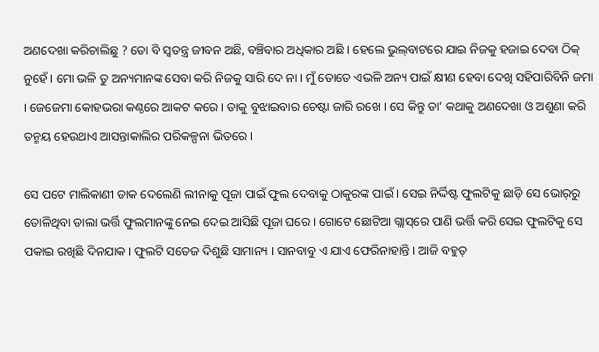ଅଣଦେଖା କରିଚାଲିଛୁ ? ତୋ ବି ସ୍ୱତନ୍ତ୍ର ଜୀବନ ଅଛି, ବଞ୍ଚିବାର ଅଧିକାର ଅଛି । ହେଲେ ଭୁଲ୍‌ବାଟରେ ଯାଇ ନିଜକୁ ହଜାଇ ଦେବା ଠିକ୍ ନୁହେଁ । ମୋ ଭଳି ତୁ ଅନ୍ୟମାନଙ୍କ ସେବା କରି ନିଜକୁ ସାରି ଦେ ନା । ମୁଁ ତୋତେ ଏଭଳି ଅନ୍ୟ ପାଇଁ କ୍ଷୀଣ ହେବା ଦେଖି ସହିପାରିବିନି ଜମା । ଜେଜେମା କୋହଭରା କଣ୍ଠରେ ଆକଟ କରେ । ତାକୁ ବୁଝାଇବାର ଚେଷ୍ଟା ଜାରି ରଖେ । ସେ କିନ୍ତୁ ତା’ କଥାକୁ ଅଣଦେଖା ଓ ଅଶୁଣା କରି ତନ୍ମୟ ହେଉଥାଏ ଆସନ୍ତାକାଲିର ପରିକଳ୍ପନା ଭିତରେ ।

ସେ ପଟେ ମାଲିକାଣୀ ଡାକ ଦେଲେଣି ଲୀନାକୁ ପୂଜା ପାଇଁ ଫୁଲ ଦେବାକୁ ଠାକୁରଙ୍କ ପାଇଁ । ସେଇ ନିର୍ଦ୍ଦିଷ୍ଟ ଫୁଲଟିକୁ ଛାଡ଼ି ସେ ଭୋର୍‌ରୁ ତୋଳିଥିବା ଡାଲା ଭର୍ତ୍ତି ଫୁଲମାନଙ୍କୁ ନେଇ ଦେଇ ଆସିଛି ପୂଜା ଘରେ । ଗୋଟେ ଛୋଟିଆ ଗ୍ଲାସ୍‌ରେ ପାଣି ଭର୍ତ୍ତି କରି ସେଇ ଫୁଲଟିକୁ ସେ ପକାଇ ରଖିଛି ଦିନଯାକ । ଫୁଲଟି ସତେଜ ଦିଶୁଛି ସାମାନ୍ୟ । ସାନବାବୁ ଏ ଯାଏ ଫେରିନାହାନ୍ତି । ଆଜି ବହୁତ୍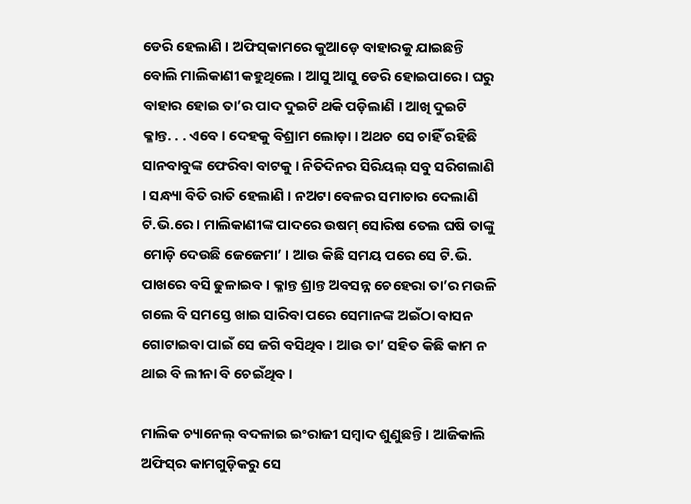ଡେରି ହେଲାଣି । ଅଫିସ୍‌କାମରେ କୁଆଡ଼େ ବାହାରକୁ ଯାଇଛନ୍ତି ବୋଲି ମାଲିକାଣୀ କହୁଥିଲେ । ଆସୁ ଆସୁ ଡେରି ହୋଇପାରେ । ଘରୁ ବାହାର ହୋଇ ତା’ର ପାଦ ଦୁଇଟି ଥକି ପଡ଼ିଲାଣି । ଆଖି ଦୁଇଟି କ୍ଳାନ୍ତ. . . ଏବେ । ଦେହକୁ ବିଶ୍ରାମ ଲୋଡ଼ା । ଅଥଚ ସେ ଚାହିଁ ରହିଛି ସାନବାବୁଙ୍କ ଫେରିବା ବାଟକୁ । ନିତିଦିନର ସିରିୟଲ୍ ସବୁ ସରିଗଲାଣି । ସନ୍ଧ୍ୟା ବିତି ରାତି ହେଲାଣି । ନଅଟା ବେଳର ସମାଚାର ଦେଲାଣି ଟି.ଭି.ରେ । ମାଲିକାଣୀଙ୍କ ପାଦରେ ଉଷମ୍ ସୋରିଷ ତେଲ ଘଷି ତାଙ୍କୁ ମୋଡ଼ି ଦେଉଛି ଜେଜେମା’ । ଆଉ କିଛି ସମୟ ପରେ ସେ ଟି.ଭି. ପାଖରେ ବସି ଢୁଳାଇବ । କ୍ଳାନ୍ତ ଶ୍ରାନ୍ତ ଅବସନ୍ନ ଚେହେରା ତା’ର ମଉଳି ଗଲେ ବି ସମସ୍ତେ ଖାଇ ସାରିବା ପରେ ସେମାନଙ୍କ ଅଇଁଠା ବାସନ ଗୋଟାଇବା ପାଇଁ ସେ ଜଗି ବସିଥିବ । ଆଉ ତା’ ସହିତ କିଛି କାମ ନ ଥାଇ ବି ଲୀନା ବି ଚେଇଁଥିବ ।

ମାଲିକ ଚ୍ୟାନେଲ୍ ବଦଳାଇ ଇଂରାଜୀ ସମ୍ୱାଦ ଶୁଣୁଛନ୍ତି । ଆଜିକାଲି ଅଫିସ୍‌ର କାମଗୁଡ଼ିକରୁ ସେ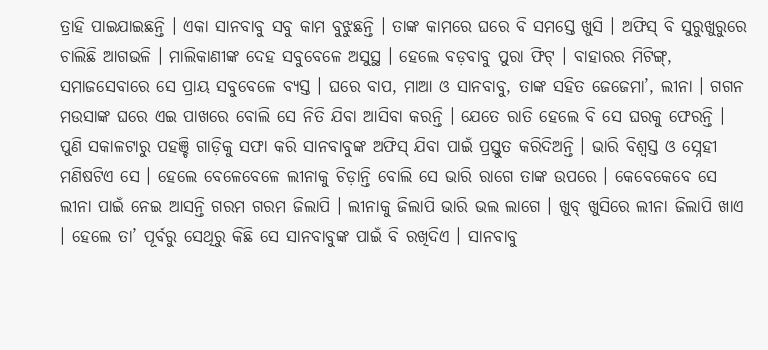ତ୍ରାହି ପାଇଯାଇଛନ୍ତି । ଏକା ସାନବାବୁ ସବୁ କାମ ବୁଝୁଛନ୍ତି । ତାଙ୍କ କାମରେ ଘରେ ବି ସମସ୍ତେ ଖୁସି । ଅଫିସ୍ ବି ସୁରୁଖୁରୁରେ ଚାଲିଛି ଆଗଭଳି । ମାଲିକାଣୀଙ୍କ ଦେହ ସବୁବେଳେ ଅସୁସ୍ଥ । ହେଲେ ବଡ଼ବାବୁ ପୁରା ଫିଟ୍ । ବାହାରର ମିଟିଙ୍ଗ୍, ସମାଜସେବାରେ ସେ ପ୍ରାୟ ସବୁବେଳେ ବ୍ୟସ୍ତ । ଘରେ ବାପ, ମାଆ ଓ ସାନବାବୁ, ତାଙ୍କ ସହିତ ଜେଜେମା’, ଲୀନା । ଗଗନ ମଉସାଙ୍କ ଘରେ ଏଇ ପାଖରେ ବୋଲି ସେ ନିତି ଯିବା ଆସିବା କରନ୍ତି । ଯେତେ ରାତି ହେଲେ ବି ସେ ଘରକୁ ଫେରନ୍ତି । ପୁଣି ସକାଳଟାରୁ ପହଞ୍ଚି ଗାଡ଼ିକୁ ସଫା କରି ସାନବାବୁଙ୍କ ଅଫିସ୍ ଯିବା ପାଇଁ ପ୍ରସ୍ତୁତ କରିଦିଅନ୍ତି । ଭାରି ବିଶ୍ୱସ୍ତ ଓ ସ୍ନେହୀ ମଣିଷଟିଏ ସେ । ହେଲେ ବେଳେବେଳେ ଲୀନାକୁ ଚିଡ଼ାନ୍ତି ବୋଲି ସେ ଭାରି ରାଗେ ତାଙ୍କ ଉପରେ । କେବେକେବେ ସେ ଲୀନା ପାଇଁ ନେଇ ଆସନ୍ତି ଗରମ ଗରମ ଜିଲାପି । ଲୀନାକୁ ଜିଲାପି ଭାରି ଭଲ ଲାଗେ । ଖୁବ୍ ଖୁସିରେ ଲୀନା ଜିଲାପି ଖାଏ । ହେଲେ ତା’ ପୂର୍ବରୁ ସେଥିରୁ କିଛି ସେ ସାନବାବୁଙ୍କ ପାଇଁ ବି ରଖିଦିଏ । ସାନବାବୁ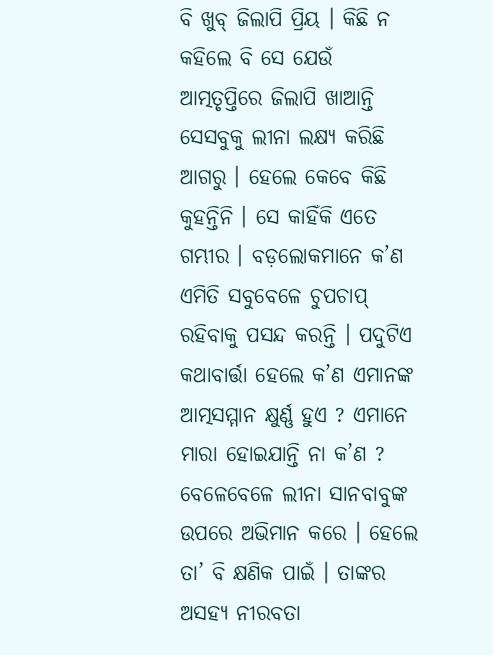ବି ଖୁବ୍ ଜିଲାପି ପ୍ରିୟ । କିଛି ନ କହିଲେ ବି ସେ ଯେଉଁ ଆତ୍ମତୃପ୍ତିରେ ଜିଲାପି ଖାଆନ୍ତି ସେସବୁକୁ ଲୀନା ଲକ୍ଷ୍ୟ କରିଛି ଆଗରୁ । ହେଲେ କେବେ କିଛି କୁହନ୍ତିନି । ସେ କାହିଁକି ଏତେ ଗମ୍ଭୀର । ବଡ଼ଲୋକମାନେ କ’ଣ ଏମିତି ସବୁବେଳେ ଚୁପଚାପ୍ ରହିବାକୁ ପସନ୍ଦ କରନ୍ତି । ପଦୁଟିଏ କଥାବାର୍ତ୍ତା ହେଲେ କ’ଣ ଏମାନଙ୍କ ଆତ୍ମସମ୍ମାନ କ୍ଷୁର୍ଣ୍ଣ ହୁଏ ? ଏମାନେ ମାରା ହୋଇଯାନ୍ତି ନା କ’ଣ ? ବେଳେବେଳେ ଲୀନା ସାନବାବୁଙ୍କ ଉପରେ ଅଭିମାନ କରେ । ହେଲେ ତା’ ବି କ୍ଷଣିକ ପାଇଁ । ତାଙ୍କର ଅସହ୍ୟ ନୀରବତା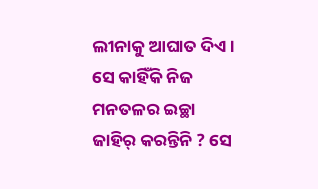ଲୀନାକୁ ଆଘାତ ଦିଏ । ସେ କାହିଁକି ନିଜ ମନତଳର ଇଚ୍ଛା ଜାହିର୍ କରନ୍ତିନି ? ସେ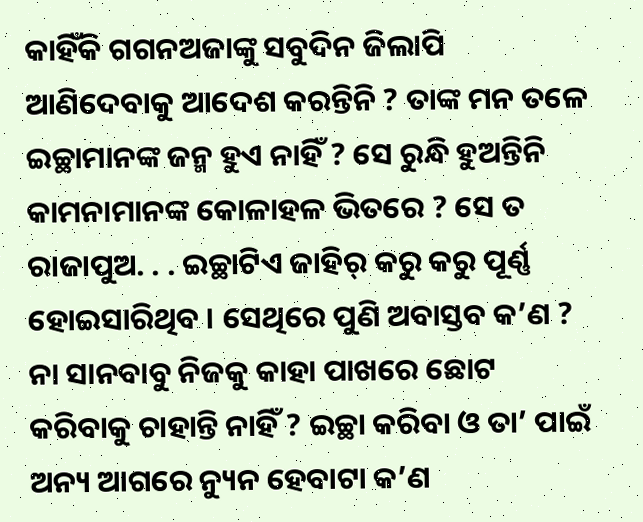କାହିଁକି ଗଗନଅଜାଙ୍କୁ ସବୁଦିନ ଜିଲାପି ଆଣିଦେବାକୁ ଆଦେଶ କରନ୍ତିନି ? ତାଙ୍କ ମନ ତଳେ ଇଚ୍ଛାମାନଙ୍କ ଜନ୍ମ ହୁଏ ନାହିଁ ? ସେ ରୁନ୍ଧି ହୁଅନ୍ତିନି କାମନାମାନଙ୍କ କୋଳାହଳ ଭିତରେ ? ସେ ତ ରାଜାପୁଅ. . . ଇଚ୍ଛାଟିଏ ଜାହିର୍ କରୁ କରୁ ପୂର୍ଣ୍ଣ ହୋଇସାରିଥିବ । ସେଥିରେ ପୁଣି ଅବାସ୍ତବ କ’ଣ ? ନା ସାନବାବୁ ନିଜକୁ କାହା ପାଖରେ ଛୋଟ କରିବାକୁ ଚାହାନ୍ତି ନାହିଁ ? ଇଚ୍ଛା କରିବା ଓ ତା’ ପାଇଁ ଅନ୍ୟ ଆଗରେ ନ୍ୟୁନ ହେବାଟା କ’ଣ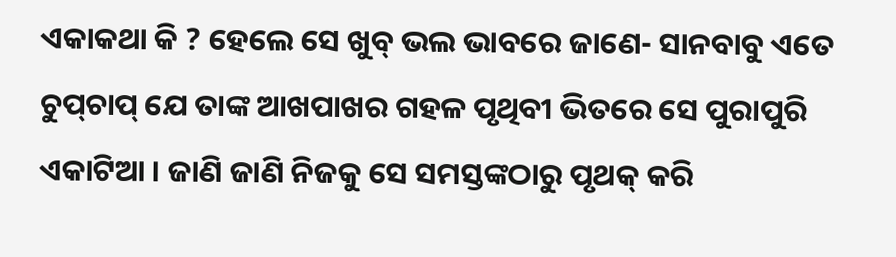ଏକାକଥା କି ? ହେଲେ ସେ ଖୁବ୍ ଭଲ ଭାବରେ ଜାଣେ- ସାନବାବୁ ଏତେ ଚୁପ୍‌ଚାପ୍ ଯେ ତାଙ୍କ ଆଖପାଖର ଗହଳ ପୃଥିବୀ ଭିତରେ ସେ ପୁରାପୁରି ଏକାଟିଆ । ଜାଣି ଜାଣି ନିଜକୁ ସେ ସମସ୍ତଙ୍କଠାରୁ ପୃଥକ୍ କରି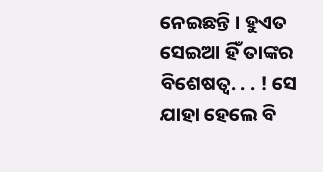ନେଇଛନ୍ତି । ହୁଏତ ସେଇଆ ହିଁ ତାଙ୍କର ବିଶେଷତ୍ୱ. . . ! ସେ ଯାହା ହେଲେ ବି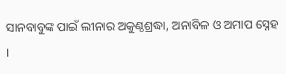ସାନବାବୁଙ୍କ ପାଇଁ ଲୀନାର ଅକୁଣ୍ଠଶ୍ରଦ୍ଧା, ଅନାବିଳ ଓ ଅମାପ ସ୍ନେହ ।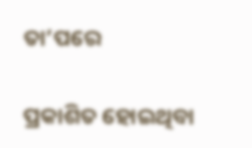ତା’ପରେ

ପ୍ରକାଶିତ ହୋଇଥିବା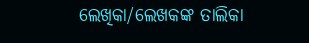ଲେଖିକା/ଲେଖକଙ୍କ ତାଲିକା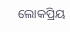ଲୋକପ୍ରିୟ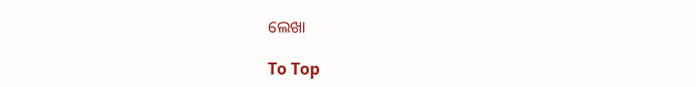ଲେଖା

To Top